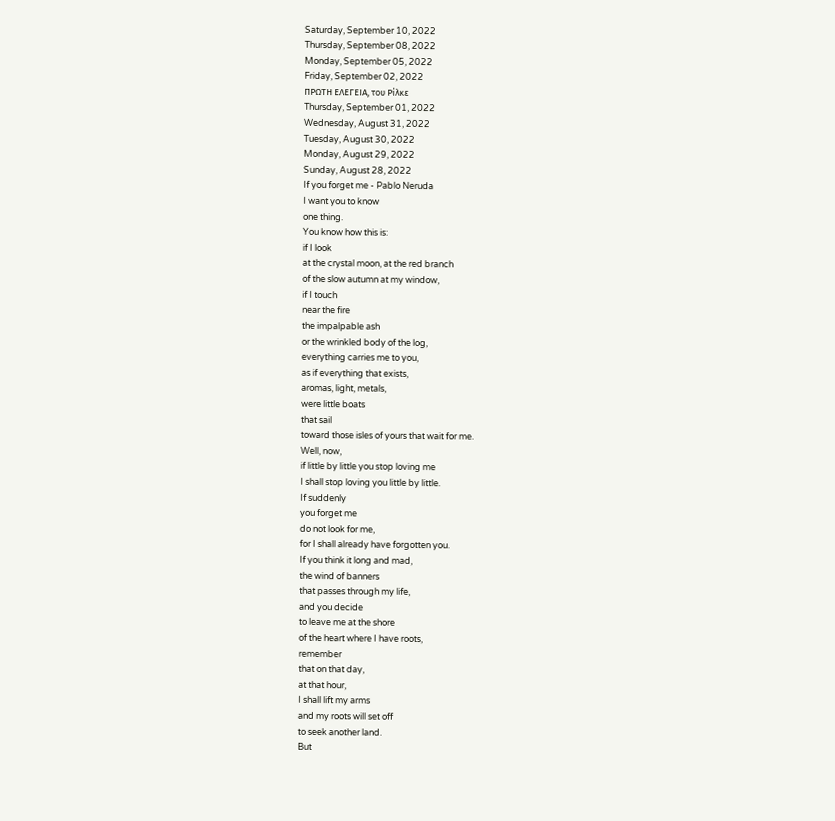Saturday, September 10, 2022
Thursday, September 08, 2022
Monday, September 05, 2022
Friday, September 02, 2022
ΠΡΩΤΗ ΕΛΕΓΕΙΑ, του Ρίλκε
Thursday, September 01, 2022
Wednesday, August 31, 2022
Tuesday, August 30, 2022
Monday, August 29, 2022
Sunday, August 28, 2022
If you forget me - Pablo Neruda
I want you to know
one thing.
You know how this is:
if I look
at the crystal moon, at the red branch
of the slow autumn at my window,
if I touch
near the fire
the impalpable ash
or the wrinkled body of the log,
everything carries me to you,
as if everything that exists,
aromas, light, metals,
were little boats
that sail
toward those isles of yours that wait for me.
Well, now,
if little by little you stop loving me
I shall stop loving you little by little.
If suddenly
you forget me
do not look for me,
for I shall already have forgotten you.
If you think it long and mad,
the wind of banners
that passes through my life,
and you decide
to leave me at the shore
of the heart where I have roots,
remember
that on that day,
at that hour,
I shall lift my arms
and my roots will set off
to seek another land.
But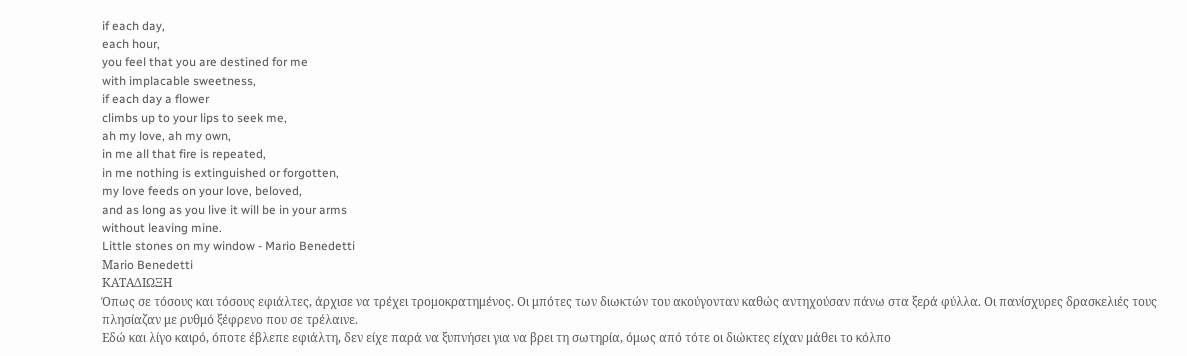if each day,
each hour,
you feel that you are destined for me
with implacable sweetness,
if each day a flower
climbs up to your lips to seek me,
ah my love, ah my own,
in me all that fire is repeated,
in me nothing is extinguished or forgotten,
my love feeds on your love, beloved,
and as long as you live it will be in your arms
without leaving mine.
Little stones on my window - Mario Benedetti
Μario Benedetti
ΚΑΤΑΔΙΩΞΗ
Όπως σε τόσους και τόσους εφιάλτες, άρχισε να τρέχει τρομοκρατημένος. Οι μπότες των διωκτών του ακούγονταν καθώς αντηχούσαν πάνω στα ξερά φύλλα. Οι πανίσχυρες δρασκελιές τους πλησίαζαν με ρυθμό ξέφρενο που σε τρέλαινε.
Εδώ και λίγο καιρό, όποτε έβλεπε εφιάλτη, δεν είχε παρά να ξυπνήσει για να βρει τη σωτηρία, όμως από τότε οι διώκτες είχαν μάθει το κόλπο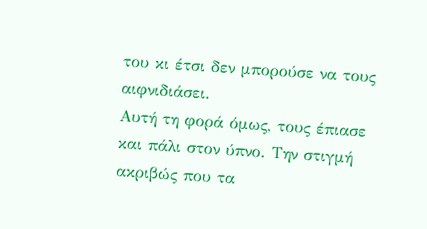του κι έτσι δεν μπορούσε να τους αιφνιδιάσει.
Αυτή τη φορά όμως, τους έπιασε και πάλι στον ύπνο. Την στιγμή ακριβώς που τα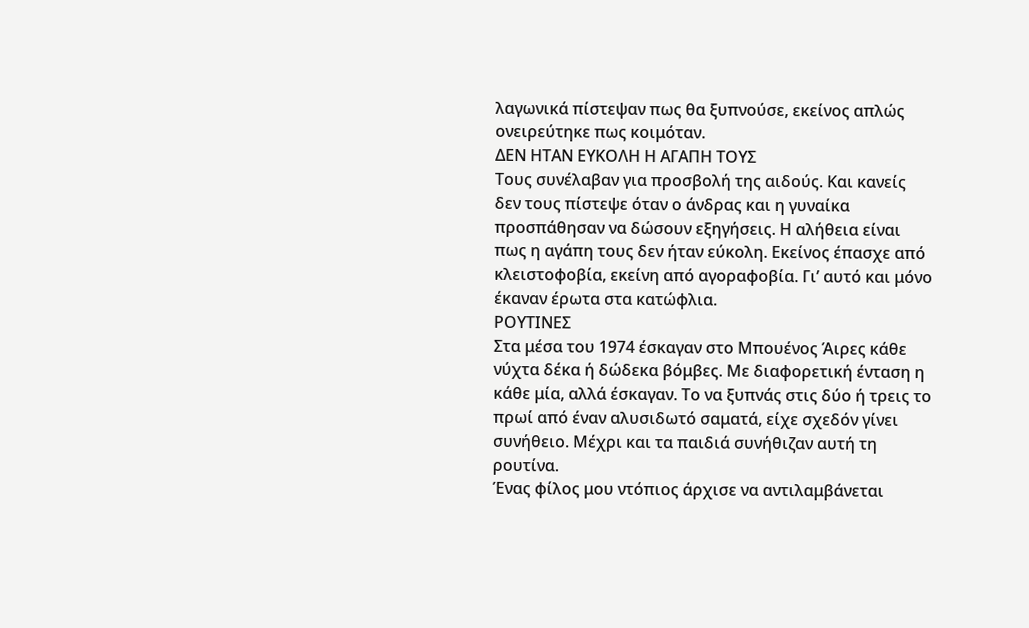λαγωνικά πίστεψαν πως θα ξυπνούσε, εκείνος απλώς ονειρεύτηκε πως κοιμόταν.
ΔΕΝ ΗΤΑΝ ΕΥΚΟΛΗ Η ΑΓΑΠΗ ΤΟΥΣ
Τους συνέλαβαν για προσβολή της αιδούς. Και κανείς δεν τους πίστεψε όταν ο άνδρας και η γυναίκα προσπάθησαν να δώσουν εξηγήσεις. Η αλήθεια είναι πως η αγάπη τους δεν ήταν εύκολη. Εκείνος έπασχε από κλειστοφοβία, εκείνη από αγοραφοβία. Γι’ αυτό και μόνο έκαναν έρωτα στα κατώφλια.
ΡΟΥΤΙΝΕΣ
Στα μέσα του 1974 έσκαγαν στο Μπουένος Άιρες κάθε νύχτα δέκα ή δώδεκα βόμβες. Με διαφορετική ένταση η κάθε μία, αλλά έσκαγαν. Το να ξυπνάς στις δύο ή τρεις το πρωί από έναν αλυσιδωτό σαματά, είχε σχεδόν γίνει συνήθειο. Μέχρι και τα παιδιά συνήθιζαν αυτή τη ρουτίνα.
Ένας φίλος μου ντόπιος άρχισε να αντιλαμβάνεται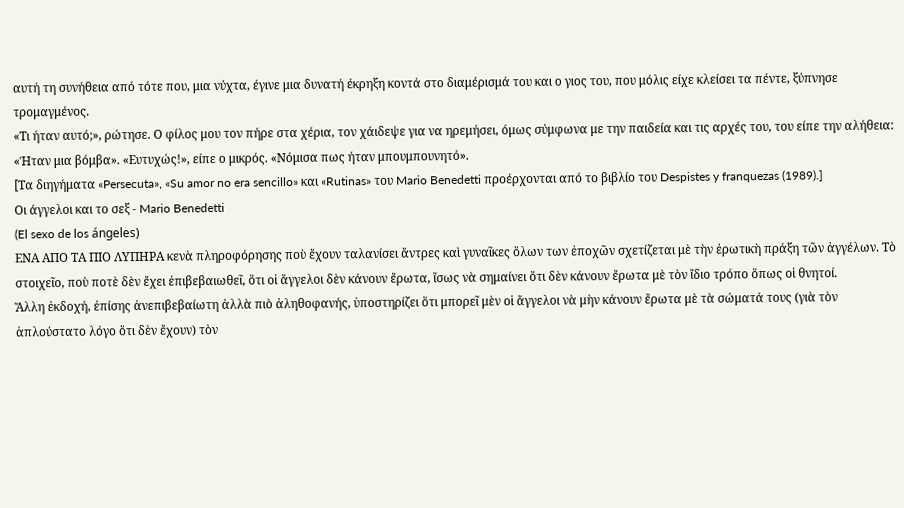αυτή τη συνήθεια από τότε που, μια νύχτα, έγινε μια δυνατή έκρηξη κοντά στο διαμέρισμά του και ο γιος του, που μόλις είχε κλείσει τα πέντε, ξύπνησε τρομαγμένος.
«Τι ήταν αυτό;», ρώτησε. Ο φίλος μου τον πήρε στα χέρια, τον χάιδεψε για να ηρεμήσει, όμως σύμφωνα με την παιδεία και τις αρχές του, του είπε την αλήθεια: «Ήταν μια βόμβα». «Ευτυχώς!», είπε ο μικρός. «Νόμισα πως ήταν μπουμπουνητό».
[Τα διηγήματα «Persecuta», «Su amor no era sencillo» και «Rutinas» του Mario Benedetti προέρχονται από το βιβλίο του Despistes y franquezas (1989).]
Οι άγγελοι και το σεξ - Mario Benedetti
(El sexo de los ángeles)
ΕΝΑ ΑΠΟ ΤΑ ΠΙΟ ΛΥΠΗΡΑ κενὰ πληροφόρησης ποὺ ἔχουν ταλανίσει ἄντρες καὶ γυναῖκες ὅλων των ἐποχῶν σχετίζεται μὲ τὴν ἐρωτικὴ πράξη τῶν ἀγγέλων. Τὸ στοιχεῖο, ποὺ ποτὲ δὲν ἔχει ἐπιβεβαιωθεῖ, ὅτι οἱ ἄγγελοι δὲν κάνουν ἔρωτα, ἴσως νὰ σημαίνει ὅτι δὲν κάνουν ἔρωτα μὲ τὸν ἴδιο τρόπο ὅπως οἱ θνητοί.
Ἄλλη ἐκδοχή, ἐπίσης ἀνεπιβεβαίωτη ἀλλὰ πιὸ ἀληθοφανής, ὑποστηρίζει ὅτι μπορεῖ μὲν οἱ ἄγγελοι νὰ μὴν κάνουν ἔρωτα μὲ τὰ σώματά τους (γιὰ τὸν ἁπλούστατο λόγο ὅτι δὲν ἔχουν) τὸν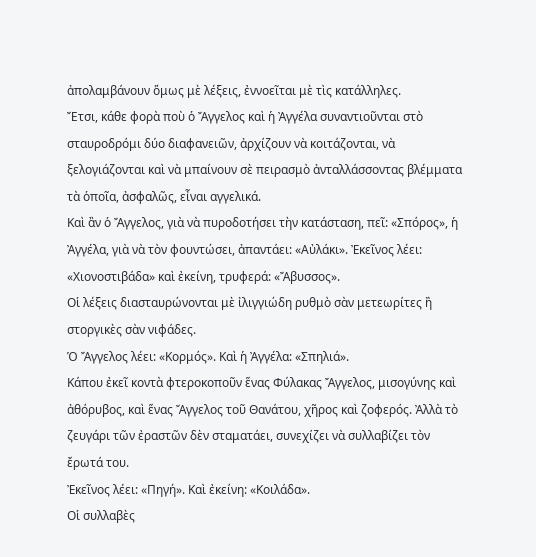ἀπολαμβάνουν ὅμως μὲ λέξεις, ἐννοεῖται μὲ τὶς κατάλληλες.
Ἔτσι, κάθε φορὰ ποὺ ὁ Ἄγγελος καὶ ἡ Ἀγγέλα συναντιοῦνται στὸ σταυροδρόμι δύο διαφανειῶν, ἀρχίζουν νὰ κοιτάζονται, νὰ ξελογιάζονται καὶ νὰ μπαίνουν σὲ πειρασμὸ ἀνταλλάσσοντας βλέμματα τὰ ὁποῖα, ἀσφαλῶς, εἶναι αγγελικά.
Καὶ ἂν ὁ Ἄγγελος, γιὰ νὰ πυροδοτήσει τὴν κατάσταση, πεῖ: «Σπόρος», ἡ Ἀγγέλα, γιὰ νὰ τὸν φουντώσει, ἀπαντάει: «Αὐλάκι». Ἐκεῖνος λέει: «Χιονοστιβάδα» καὶ ἐκείνη, τρυφερά: «Ἄβυσσος».
Οἱ λέξεις διασταυρώνονται μὲ ἰλιγγιώδη ρυθμὸ σὰν μετεωρίτες ἢ στοργικὲς σὰν νιφάδες.
Ὁ Ἄγγελος λέει: «Κορμός». Καὶ ἡ Ἀγγέλα: «Σπηλιά».
Κάπου ἐκεῖ κοντὰ φτεροκοποῦν ἕνας Φύλακας Ἄγγελος, μισογύνης καὶ ἀθόρυβος, καὶ ἕνας Ἄγγελος τοῦ Θανάτου, χῆρος καὶ ζοφερός. Ἀλλὰ τὸ ζευγάρι τῶν ἐραστῶν δὲν σταματάει, συνεχίζει νὰ συλλαβίζει τὸν ἔρωτά του.
Ἐκεῖνος λέει: «Πηγή». Καὶ ἐκείνη: «Κοιλάδα».
Οἱ συλλαβὲς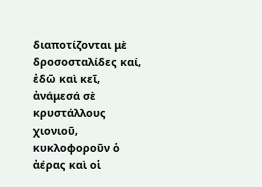διαποτίζονται μὲ δροσοσταλίδες καί, ἐδῶ καὶ κεῖ, ἀνάμεσά σὲ κρυστάλλους χιονιοῦ, κυκλοφοροῦν ὁ ἀέρας καὶ οἱ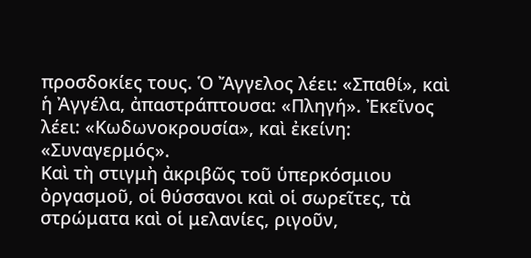προσδοκίες τους. Ὁ Ἄγγελος λέει: «Σπαθί», καὶ ἡ Ἀγγέλα, ἀπαστράπτουσα: «Πληγή». Ἐκεῖνος λέει: «Κωδωνοκρουσία», καὶ ἐκείνη: «Συναγερμός».
Καὶ τὴ στιγμὴ ἀκριβῶς τοῦ ὑπερκόσμιου ὀργασμοῦ, οἱ θύσσανοι καὶ οἱ σωρεῖτες, τὰ στρώματα καὶ οἱ μελανίες, ριγοῦν,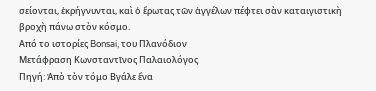σείονται, ἐκρήγνυνται, καὶ ὁ ἔρωτας τῶν ἀγγέλων πέφτει σὰν καταιγιστικὴ βροχὴ πάνω στὸν κόσμο.
Από το ιστορίες Bonsai, του Πλανόδιον
Μετάφραση Κωνσταντῖνος Παλαιολόγος
Πηγή: Ἀπὸ τὸν τόμο Βγάλε ἕνα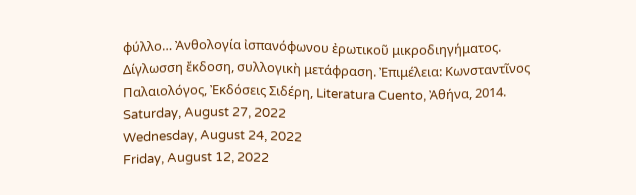φύλλο… Ἀνθολογία ἰσπανόφωνου ἐρωτικοῦ μικροδιηγήματος. Δίγλωσση ἔκδοση, συλλογικὴ μετάφραση. Ἐπιμέλεια: Κωνσταντῖνος Παλαιολόγος, Ἐκδόσεις Σιδέρη, Literatura Cuento, Ἀθήνα, 2014.
Saturday, August 27, 2022
Wednesday, August 24, 2022
Friday, August 12, 2022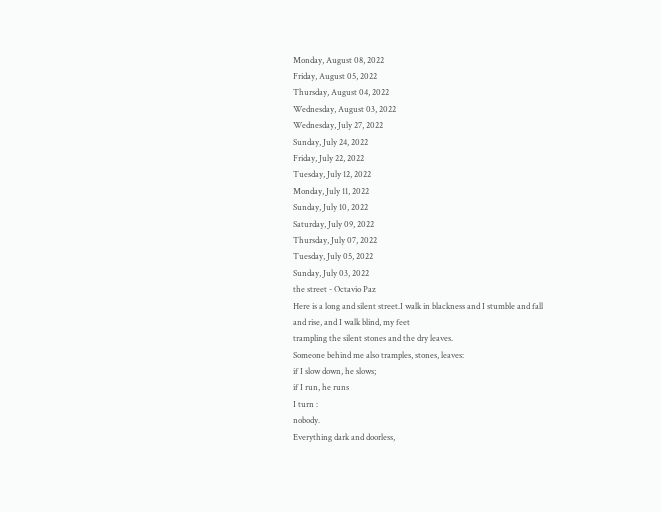Monday, August 08, 2022
Friday, August 05, 2022
Thursday, August 04, 2022
Wednesday, August 03, 2022
Wednesday, July 27, 2022
Sunday, July 24, 2022
Friday, July 22, 2022
Tuesday, July 12, 2022
Monday, July 11, 2022
Sunday, July 10, 2022
Saturday, July 09, 2022
Thursday, July 07, 2022
Tuesday, July 05, 2022
Sunday, July 03, 2022
the street - Octavio Paz
Here is a long and silent street.I walk in blackness and I stumble and fall
and rise, and I walk blind, my feet
trampling the silent stones and the dry leaves.
Someone behind me also tramples, stones, leaves:
if I slow down, he slows;
if I run, he runs
I turn :
nobody.
Everything dark and doorless,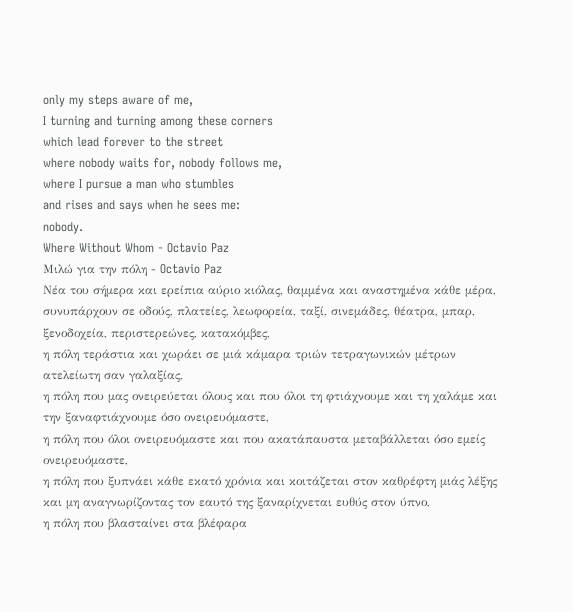only my steps aware of me,
I turning and turning among these corners
which lead forever to the street
where nobody waits for, nobody follows me,
where I pursue a man who stumbles
and rises and says when he sees me:
nobody.
Where Without Whom - Octavio Paz
Μιλώ για την πόλη - Octavio Paz
Νέα του σήμερα και ερείπια αύριο κιόλας, θαμμένα και αναστημένα κάθε μέρα,
συνυπάρχουν σε οδούς, πλατείες, λεωφορεία, ταξί, σινεμάδες, θέατρα, μπαρ, ξενοδοχεία, περιστερεώνες, κατακόμβες,
η πόλη τεράστια και χωράει σε μιά κάμαρα τριών τετραγωνικών μέτρων ατελείωτη σαν γαλαξίας,
η πόλη που μας ονειρεύεται όλους και που όλοι τη φτιάχνουμε και τη χαλάμε και την ξαναφτιάχνουμε όσο ονειρευόμαστε,
η πόλη που όλοι ονειρευόμαστε και που ακατάπαυστα μεταβάλλεται όσο εμείς ονειρευόμαστε,
η πόλη που ξυπνάει κάθε εκατό χρόνια και κοιτάζεται στον καθρέφτη μιάς λέξης και μη αναγνωρίζοντας τον εαυτό της ξαναρίχνεται ευθύς στον ύπνο,
η πόλη που βλασταίνει στα βλέφαρα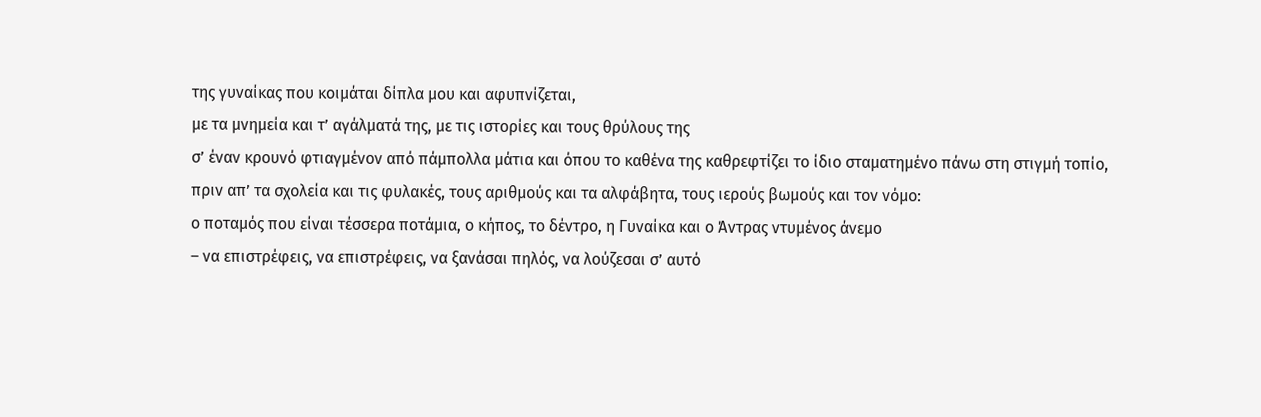της γυναίκας που κοιμάται δίπλα μου και αφυπνίζεται,
με τα μνημεία και τʼ αγάλματά της, με τις ιστορίες και τους θρύλους της
σʼ έναν κρουνό φτιαγμένον από πάμπολλα μάτια και όπου το καθένα της καθρεφτίζει το ίδιο σταματημένο πάνω στη στιγμή τοπίο,
πριν απʼ τα σχολεία και τις φυλακές, τους αριθμούς και τα αλφάβητα, τους ιερούς βωμούς και τον νόμο:
ο ποταμός που είναι τέσσερα ποτάμια, ο κήπος, το δέντρο, η Γυναίκα και ο Άντρας ντυμένος άνεμο
– να επιστρέφεις, να επιστρέφεις, να ξανάσαι πηλός, να λούζεσαι σʼ αυτό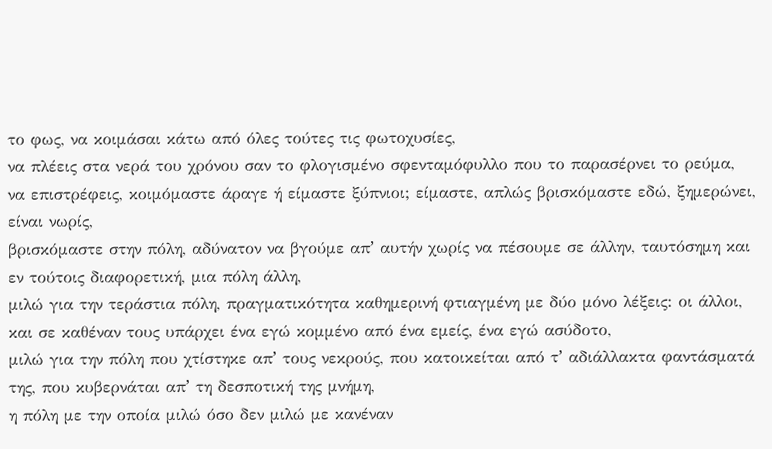το φως, να κοιμάσαι κάτω από όλες τούτες τις φωτοχυσίες,
να πλέεις στα νερά του χρόνου σαν το φλογισμένο σφενταμόφυλλο που το παρασέρνει το ρεύμα,
να επιστρέφεις, κοιμόμαστε άραγε ή είμαστε ξύπνιοι; είμαστε, απλώς βρισκόμαστε εδώ, ξημερώνει, είναι νωρίς,
βρισκόμαστε στην πόλη, αδύνατον να βγούμε απʼ αυτήν χωρίς να πέσουμε σε άλλην, ταυτόσημη και εν τούτοις διαφορετική, μια πόλη άλλη,
μιλώ για την τεράστια πόλη, πραγματικότητα καθημερινή φτιαγμένη με δύο μόνο λέξεις: οι άλλοι,
και σε καθέναν τους υπάρχει ένα εγώ κομμένο από ένα εμείς, ένα εγώ ασύδοτο,
μιλώ για την πόλη που χτίστηκε απʼ τους νεκρούς, που κατοικείται από τʼ αδιάλλακτα φαντάσματά της, που κυβερνάται απʼ τη δεσποτική της μνήμη,
η πόλη με την οποία μιλώ όσο δεν μιλώ με κανέναν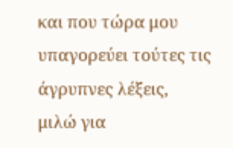και που τώρα μου υπαγορεύει τούτες τις άγρυπνες λέξεις,
μιλώ για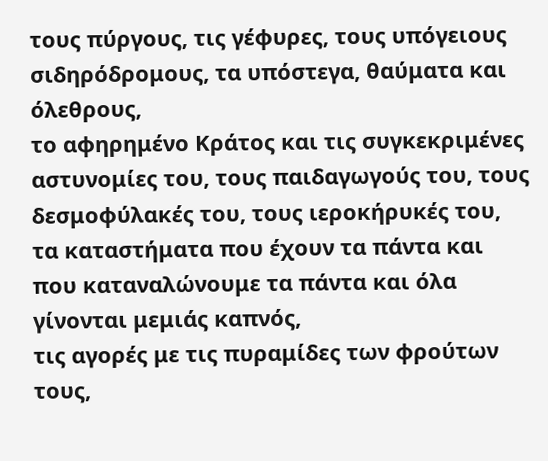τους πύργους, τις γέφυρες, τους υπόγειους σιδηρόδρομους, τα υπόστεγα, θαύματα και όλεθρους,
το αφηρημένο Κράτος και τις συγκεκριμένες αστυνομίες του, τους παιδαγωγούς του, τους δεσμοφύλακές του, τους ιεροκήρυκές του,
τα καταστήματα που έχουν τα πάντα και που καταναλώνουμε τα πάντα και όλα γίνονται μεμιάς καπνός,
τις αγορές με τις πυραμίδες των φρούτων τους,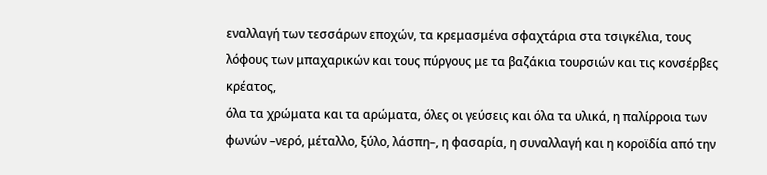εναλλαγή των τεσσάρων εποχών, τα κρεμασμένα σφαχτάρια στα τσιγκέλια, τους λόφους των μπαχαρικών και τους πύργους με τα βαζάκια τουρσιών και τις κονσέρβες κρέατος,
όλα τα χρώματα και τα αρώματα, όλες οι γεύσεις και όλα τα υλικά, η παλίρροια των φωνών –νερό, μέταλλο, ξύλο, λάσπη–, η φασαρία, η συναλλαγή και η κοροϊδία από την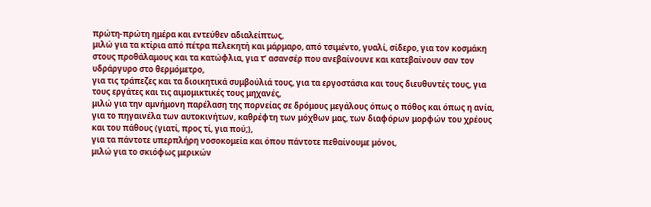πρώτη-πρώτη ημέρα και εντεύθεν αδιαλείπτως,
μιλώ για τα κτίρια από πέτρα πελεκητή και μάρμαρο, από τσιμέντο, γυαλί, σίδερο, για τον κοσμάκη στους προθάλαμους και τα κατώφλια, για τʼ ασανσέρ που ανεβαίνουνε και κατεβαίνουν σαν τον υδράργυρο στο θερμόμετρο,
για τις τράπεζες και τα διοικητικά συμβούλιά τους, για τα εργοστάσια και τους διευθυντές τους, για τους εργάτες και τις αιμομικτικές τους μηχανές,
μιλώ για την αμνήμονη παρέλαση της πορνείας σε δρόμους μεγάλους όπως ο πόθος και όπως η ανία,
για το πηγαινέλα των αυτοκινήτων, καθρέφτη των μόχθων μας, των διαφόρων μορφών του χρέους και του πάθους (γιατί, προς τί, για πού;),
για τα πάντοτε υπερπλήρη νοσοκομεία και όπου πάντοτε πεθαίνουμε μόνοι,
μιλώ για το σκιόφως μερικών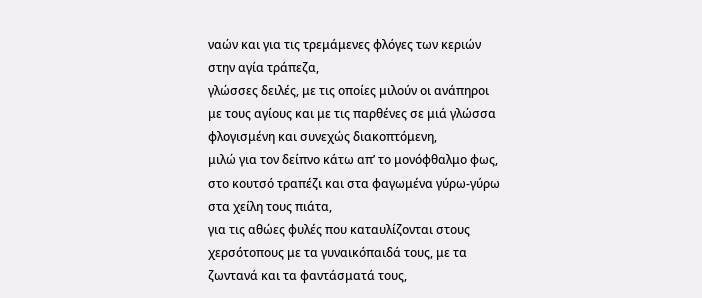ναών και για τις τρεμάμενες φλόγες των κεριών στην αγία τράπεζα,
γλώσσες δειλές, με τις οποίες μιλούν οι ανάπηροι με τους αγίους και με τις παρθένες σε μιά γλώσσα φλογισμένη και συνεχώς διακοπτόμενη,
μιλώ για τον δείπνο κάτω απʼ το μονόφθαλμο φως, στο κουτσό τραπέζι και στα φαγωμένα γύρω-γύρω στα χείλη τους πιάτα,
για τις αθώες φυλές που καταυλίζονται στους χερσότοπους με τα γυναικόπαιδά τους, με τα ζωντανά και τα φαντάσματά τους,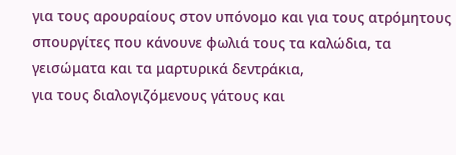για τους αρουραίους στον υπόνομο και για τους ατρόμητους σπουργίτες που κάνουνε φωλιά τους τα καλώδια, τα γεισώματα και τα μαρτυρικά δεντράκια,
για τους διαλογιζόμενους γάτους και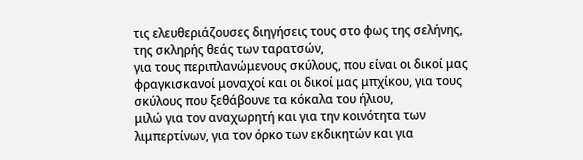τις ελευθεριάζουσες διηγήσεις τους στο φως της σελήνης, της σκληρής θεάς των ταρατσών,
για τους περιπλανώμενους σκύλους, που είναι οι δικοί μας φραγκισκανοί μοναχοί και οι δικοί μας μπχίκου, για τους σκύλους που ξεθάβουνε τα κόκαλα του ήλιου,
μιλώ για τον αναχωρητή και για την κοινότητα των λιμπερτίνων, για τον όρκο των εκδικητών και για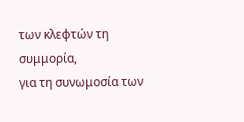των κλεφτών τη συμμορία,
για τη συνωμοσία των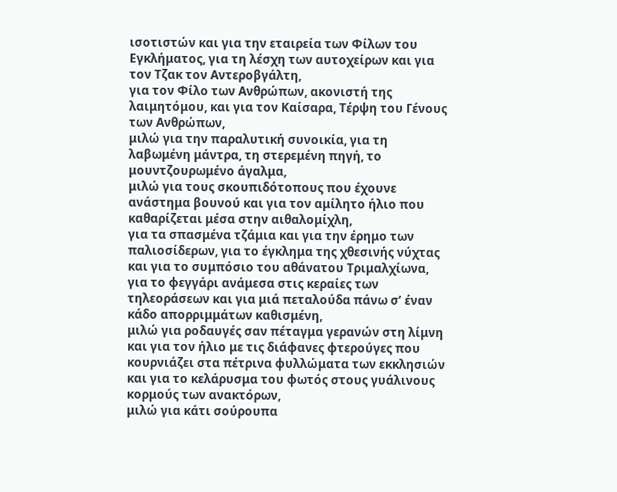ισοτιστών και για την εταιρεία των Φίλων του Εγκλήματος, για τη λέσχη των αυτοχείρων και για τον Τζακ τον Αντεροβγάλτη,
για τον Φίλο των Ανθρώπων, ακονιστή της λαιμητόμου, και για τον Καίσαρα, Τέρψη του Γένους των Ανθρώπων,
μιλώ για την παραλυτική συνοικία, για τη λαβωμένη μάντρα, τη στερεμένη πηγή, το μουντζουρωμένο άγαλμα,
μιλώ για τους σκουπιδότοπους που έχουνε ανάστημα βουνού και για τον αμίλητο ήλιο που καθαρίζεται μέσα στην αιθαλομίχλη,
για τα σπασμένα τζάμια και για την έρημο των παλιοσίδερων, για το έγκλημα της χθεσινής νύχτας και για το συμπόσιο του αθάνατου Τριμαλχίωνα,
για το φεγγάρι ανάμεσα στις κεραίες των τηλεοράσεων και για μιά πεταλούδα πάνω σʼ έναν κάδο απορριμμάτων καθισμένη,
μιλώ για ροδαυγές σαν πέταγμα γερανών στη λίμνη και για τον ήλιο με τις διάφανες φτερούγες που κουρνιάζει στα πέτρινα φυλλώματα των εκκλησιών και για το κελάρυσμα του φωτός στους γυάλινους κορμούς των ανακτόρων,
μιλώ για κάτι σούρουπα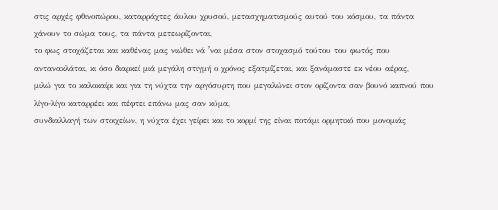στις αρχές φθινοπώρου, καταρράχτες άυλου χρυσού, μετασχηματισμούς αυτού του κόσμου, τα πάντα χάνουν το σώμα τους, τα πάντα μετεωρίζονται,
το φως στοχάζεται και καθένας μας νιώθει νά ʼναι μέσα στον στοχασμό τούτου του φωτός που αντανακλάται, κι όσο διαρκεί μιά μεγάλη στιγμή ο χρόνος εξατμίζεται, και ξανάμαστε εκ νέου αέρας,
μιλώ για το καλοκαίρι και για τη νύχτα την αργόσυρτη που μεγαλώνει στον ορίζοντα σαν βουνό καπνού που λίγο-λίγο καταρρέει και πέφτει επάνω μας σαν κύμα,
συνδιαλλαγή των στοιχείων, η νύχτα έχει γείρει και το κορμί της είναι ποτάμι ορμητικό που μονομιάς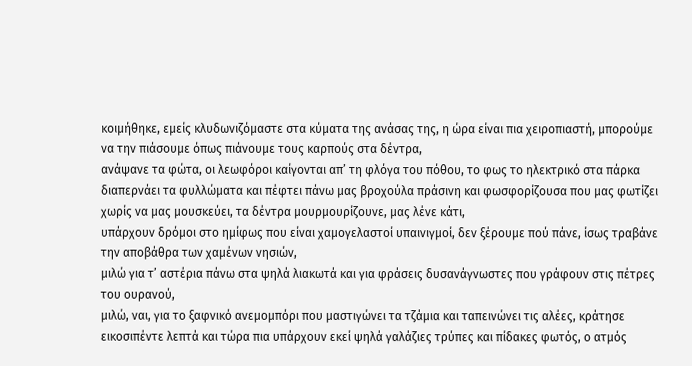κοιμήθηκε, εμείς κλυδωνιζόμαστε στα κύματα της ανάσας της, η ώρα είναι πια χειροπιαστή, μπορούμε να την πιάσουμε όπως πιάνουμε τους καρπούς στα δέντρα,
ανάψανε τα φώτα, οι λεωφόροι καίγονται απʼ τη φλόγα του πόθου, το φως το ηλεκτρικό στα πάρκα διαπερνάει τα φυλλώματα και πέφτει πάνω μας βροχούλα πράσινη και φωσφορίζουσα που μας φωτίζει χωρίς να μας μουσκεύει, τα δέντρα μουρμουρίζουνε, μας λένε κάτι,
υπάρχουν δρόμοι στο ημίφως που είναι χαμογελαστοί υπαινιγμοί, δεν ξέρουμε πού πάνε, ίσως τραβάνε την αποβάθρα των χαμένων νησιών,
μιλώ για τʼ αστέρια πάνω στα ψηλά λιακωτά και για φράσεις δυσανάγνωστες που γράφουν στις πέτρες του ουρανού,
μιλώ, ναι, για το ξαφνικό ανεμομπόρι που μαστιγώνει τα τζάμια και ταπεινώνει τις αλέες, κράτησε εικοσιπέντε λεπτά και τώρα πια υπάρχουν εκεί ψηλά γαλάζιες τρύπες και πίδακες φωτός, ο ατμός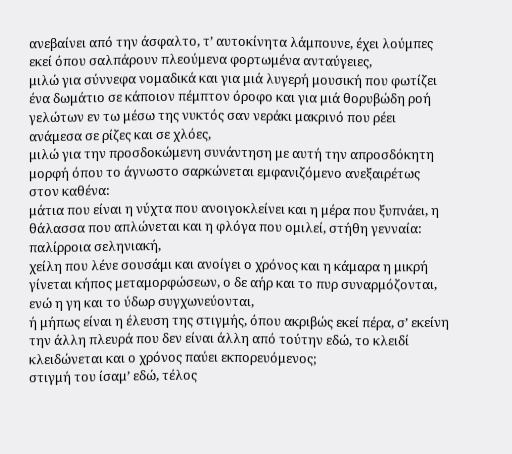ανεβαίνει από την άσφαλτο, τʼ αυτοκίνητα λάμπουνε, έχει λούμπες εκεί όπου σαλπάρουν πλεούμενα φορτωμένα ανταύγειες,
μιλώ για σύννεφα νομαδικά και για μιά λυγερή μουσική που φωτίζει ένα δωμάτιο σε κάποιον πέμπτον όροφο και για μιά θορυβώδη ροή γελώτων εν τω μέσω της νυκτός σαν νεράκι μακρινό που ρέει ανάμεσα σε ρίζες και σε χλόες,
μιλώ για την προσδοκώμενη συνάντηση με αυτή την απροσδόκητη μορφή όπου το άγνωστο σαρκώνεται εμφανιζόμενο ανεξαιρέτως στον καθένα:
μάτια που είναι η νύχτα που ανοιγοκλείνει και η μέρα που ξυπνάει, η θάλασσα που απλώνεται και η φλόγα που ομιλεί, στήθη γενναία: παλίρροια σεληνιακή,
χείλη που λένε σουσάμι και ανοίγει ο χρόνος και η κάμαρα η μικρή γίνεται κήπος μεταμορφώσεων, ο δε αήρ και το πυρ συναρμόζονται, ενώ η γη και το ύδωρ συγχωνεύονται,
ή μήπως είναι η έλευση της στιγμής, όπου ακριβώς εκεί πέρα, σʼ εκείνη την άλλη πλευρά που δεν είναι άλλη από τούτην εδώ, το κλειδί κλειδώνεται και ο χρόνος παύει εκπορευόμενος;
στιγμή του ίσαμʼ εδώ, τέλος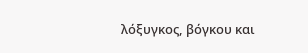λόξυγκος, βόγκου και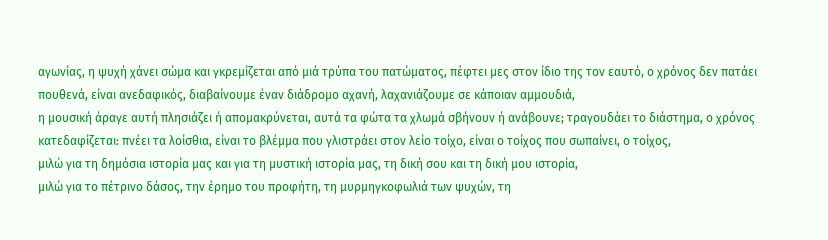αγωνίας, η ψυχή χάνει σώμα και γκρεμίζεται από μιά τρύπα του πατώματος, πέφτει μες στον ίδιο της τον εαυτό, ο χρόνος δεν πατάει πουθενά, είναι ανεδαφικός, διαβαίνουμε έναν διάδρομο αχανή, λαχανιάζουμε σε κάποιαν αμμουδιά,
η μουσική άραγε αυτή πλησιάζει ή απομακρύνεται, αυτά τα φώτα τα χλωμά σβήνουν ή ανάβουνε; τραγουδάει το διάστημα, ο χρόνος κατεδαφίζεται: πνέει τα λοίσθια, είναι το βλέμμα που γλιστράει στον λείο τοίχο, είναι ο τοίχος που σωπαίνει, ο τοίχος,
μιλώ για τη δημόσια ιστορία μας και για τη μυστική ιστορία μας, τη δική σου και τη δική μου ιστορία,
μιλώ για το πέτρινο δάσος, την έρημο του προφήτη, τη μυρμηγκοφωλιά των ψυχών, τη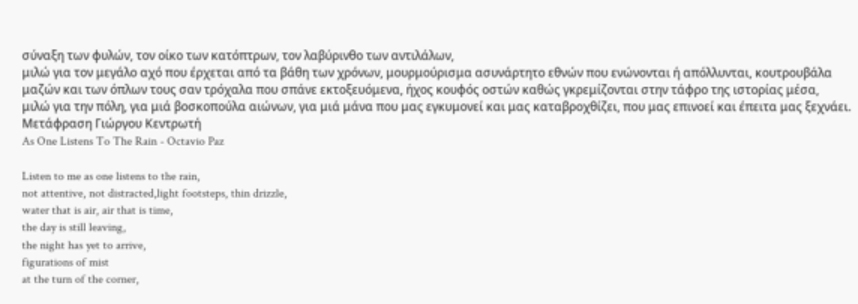σύναξη των φυλών, τον οίκο των κατόπτρων, τον λαβύρινθο των αντιλάλων,
μιλώ για τον μεγάλο αχό που έρχεται από τα βάθη των χρόνων, μουρμούρισμα ασυνάρτητο εθνών που ενώνονται ή απόλλυνται, κουτρουβάλα μαζών και των όπλων τους σαν τρόχαλα που σπάνε εκτοξευόμενα, ήχος κουφός οστών καθώς γκρεμίζονται στην τάφρο της ιστορίας μέσα,
μιλώ για την πόλη, για μιά βοσκοπούλα αιώνων, για μιά μάνα που μας εγκυμονεί και μας καταβροχθίζει, που μας επινοεί και έπειτα μας ξεχνάει.
Mετάφραση Γιώργου Κεντρωτή
As One Listens To The Rain - Octavio Paz

Listen to me as one listens to the rain,
not attentive, not distracted,light footsteps, thin drizzle,
water that is air, air that is time,
the day is still leaving,
the night has yet to arrive,
figurations of mist
at the turn of the corner,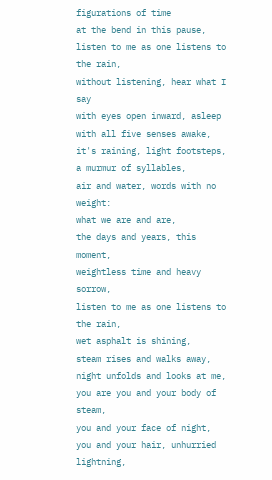figurations of time
at the bend in this pause,
listen to me as one listens to the rain,
without listening, hear what I say
with eyes open inward, asleep
with all five senses awake,
it's raining, light footsteps, a murmur of syllables,
air and water, words with no weight:
what we are and are,
the days and years, this moment,
weightless time and heavy sorrow,
listen to me as one listens to the rain,
wet asphalt is shining,
steam rises and walks away,
night unfolds and looks at me,
you are you and your body of steam,
you and your face of night,
you and your hair, unhurried lightning,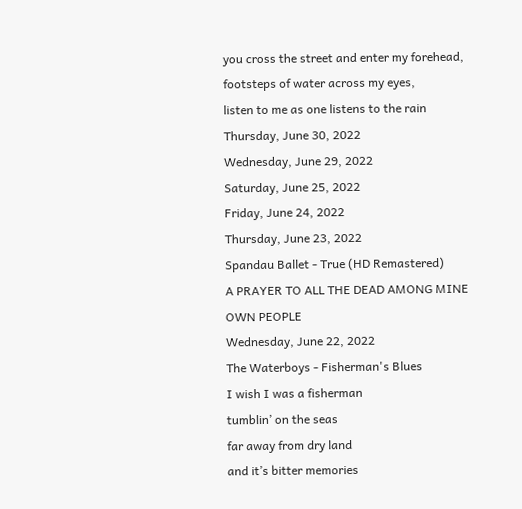you cross the street and enter my forehead,
footsteps of water across my eyes,
listen to me as one listens to the rain
Thursday, June 30, 2022
Wednesday, June 29, 2022
Saturday, June 25, 2022
Friday, June 24, 2022
Thursday, June 23, 2022
Spandau Ballet - True (HD Remastered)
A PRAYER TO ALL THE DEAD AMONG MINE OWN PEOPLE
Wednesday, June 22, 2022
The Waterboys - Fisherman's Blues
I wish I was a fisherman
tumblin’ on the seas
far away from dry land
and it’s bitter memories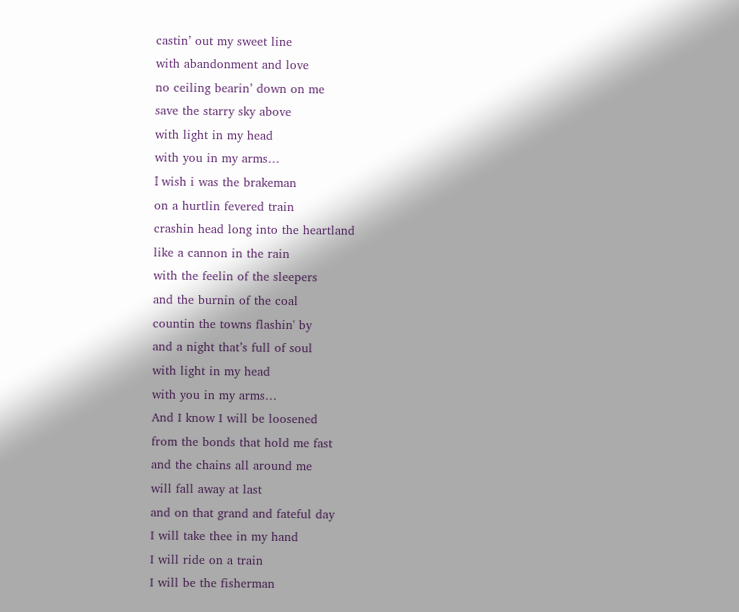castin’ out my sweet line
with abandonment and love
no ceiling bearin’ down on me
save the starry sky above
with light in my head
with you in my arms…
Ι wish i was the brakeman
on a hurtlin fevered train
crashin head long into the heartland
like a cannon in the rain
with the feelin of the sleepers
and the burnin of the coal
countin the towns flashin' by
and a night that’s full of soul
with light in my head
with you in my arms…
And I know I will be loosened
from the bonds that hold me fast
and the chains all around me
will fall away at last
and on that grand and fateful day
I will take thee in my hand
I will ride on a train
I will be the fisherman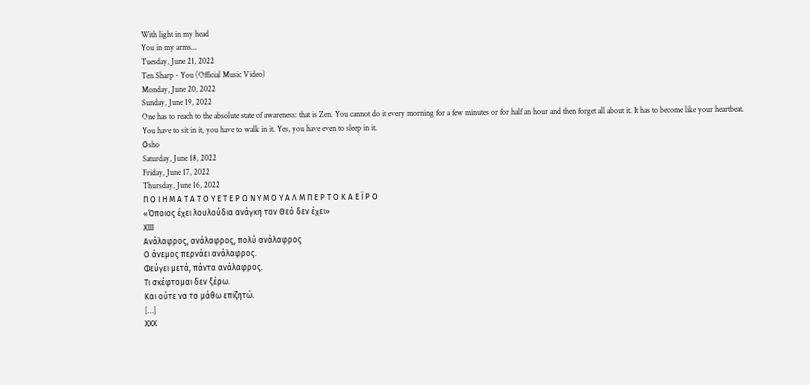With light in my head
You in my arms...
Tuesday, June 21, 2022
Ten Sharp - You (Official Music Video)
Monday, June 20, 2022
Sunday, June 19, 2022
One has to reach to the absolute state of awareness: that is Zen. You cannot do it every morning for a few minutes or for half an hour and then forget all about it. It has to become like your heartbeat. You have to sit in it, you have to walk in it. Yes, you have even to sleep in it.
Οsho
Saturday, June 18, 2022
Friday, June 17, 2022
Thursday, June 16, 2022
Π Ο Ι Η Μ Α Τ Α Τ Ο Υ Ε Τ Ε Ρ Ω Ν Υ Μ Ο Υ Α Λ Μ Π Ε Ρ Τ Ο Κ Α Ε Ϊ Ρ Ο
«Όποιος έχει λουλούδια ανάγκη τον Θεό δεν έχει»
ΧIII
Ανάλαφρος, ανάλαφρος, πολύ ανάλαφρος
Ο άνεμος περνάει ανάλαφρος.
Φεύγει μετά, πάντα ανάλαφρος.
Τι σκέφτομαι δεν ξέρω.
Και ούτε να το μάθω επιζητώ.
[…]
XΧΧ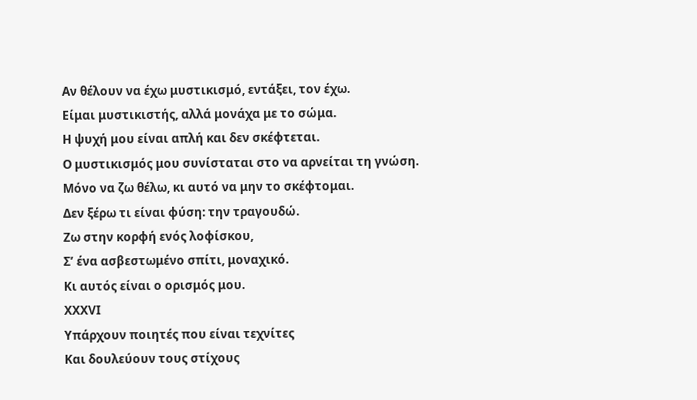Αν θέλουν να έχω μυστικισμό, εντάξει, τον έχω.
Είμαι μυστικιστής, αλλά μονάχα με το σώμα.
Η ψυχή μου είναι απλή και δεν σκέφτεται.
Ο μυστικισμός μου συνίσταται στο να αρνείται τη γνώση.
Μόνο να ζω θέλω, κι αυτό να μην το σκέφτομαι.
Δεν ξέρω τι είναι φύση: την τραγουδώ.
Ζω στην κορφή ενός λοφίσκου,
Σ’ ένα ασβεστωμένο σπίτι, μοναχικό.
Κι αυτός είναι ο ορισμός μου.
ΧΧΧVI
Υπάρχουν ποιητές που είναι τεχνίτες
Και δουλεύουν τους στίχους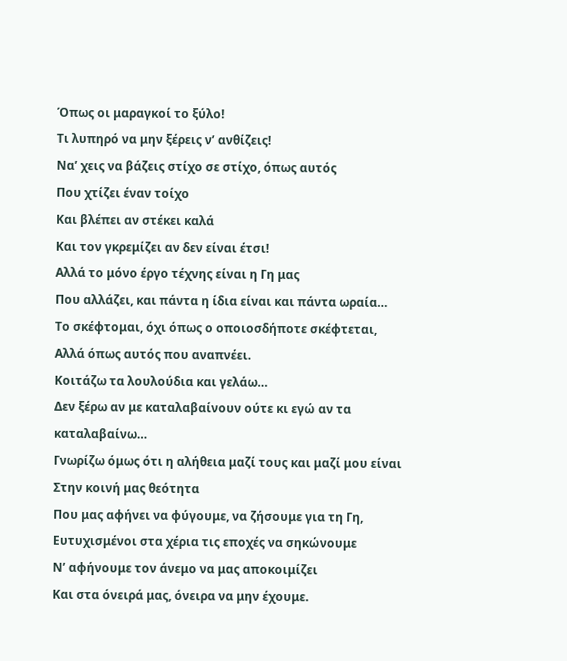Όπως οι μαραγκοί το ξύλο!
Τι λυπηρό να μην ξέρεις ν’ ανθίζεις!
Να’ χεις να βάζεις στίχο σε στίχο, όπως αυτός
Που χτίζει έναν τοίχο
Και βλέπει αν στέκει καλά
Και τον γκρεμίζει αν δεν είναι έτσι!
Αλλά το μόνο έργο τέχνης είναι η Γη μας
Που αλλάζει, και πάντα η ίδια είναι και πάντα ωραία…
Το σκέφτομαι, όχι όπως ο οποιοσδήποτε σκέφτεται,
Αλλά όπως αυτός που αναπνέει.
Κοιτάζω τα λουλούδια και γελάω…
Δεν ξέρω αν με καταλαβαίνουν ούτε κι εγώ αν τα καταλαβαίνω…
Γνωρίζω όμως ότι η αλήθεια μαζί τους και μαζί μου είναι
Στην κοινή μας θεότητα
Που μας αφήνει να φύγουμε, να ζήσουμε για τη Γη,
Ευτυχισμένοι στα χέρια τις εποχές να σηκώνουμε
Ν’ αφήνουμε τον άνεμο να μας αποκοιμίζει
Και στα όνειρά μας, όνειρα να μην έχουμε.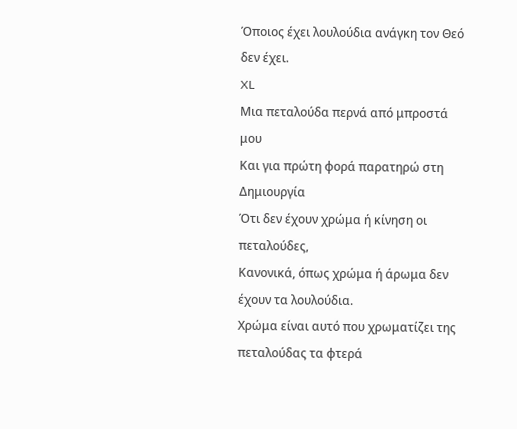Όποιος έχει λουλούδια ανάγκη τον Θεό δεν έχει.
XL
Μια πεταλούδα περνά από μπροστά μου
Και για πρώτη φορά παρατηρώ στη Δημιουργία
Ότι δεν έχουν χρώμα ή κίνηση οι πεταλούδες,
Κανονικά, όπως χρώμα ή άρωμα δεν έχουν τα λουλούδια.
Χρώμα είναι αυτό που χρωματίζει της πεταλούδας τα φτερά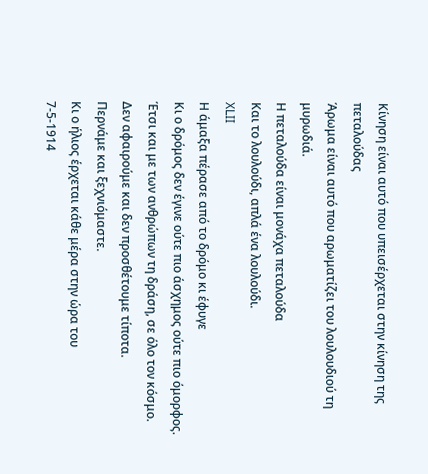Κίνηση είναι αυτό που υπεισέρχεται στην κίνηση της πεταλούδας
Άρωμα είναι αυτό που αρωματίζει του λουλουδιού τη μυρωδιά.
Η πεταλούδα είναι μονάχα πεταλούδα
Και το λουλούδι, απλά ένα λουλούδι.
XLII
Η άμαξα πέρασε από το δρόμο κι έφυγε
Κι ο δρόμος δεν έγινε ούτε πιο άσχημος ούτε πιο όμορφος.
Έτσι και με των ανθρώπων τη δράση, σε όλο τον κόσμο.
Δεν αφαιρούμε και δεν προσθέτουμε τίποτα.
Περνάμε και ξεχνιόμαστε.
Κι ο ήλιος έρχεται κάθε μέρα στην ώρα του
7-5-1914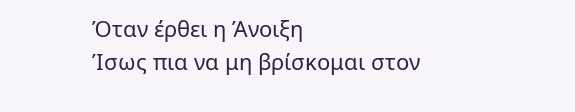Όταν έρθει η Άνοιξη
Ίσως πια να μη βρίσκομαι στον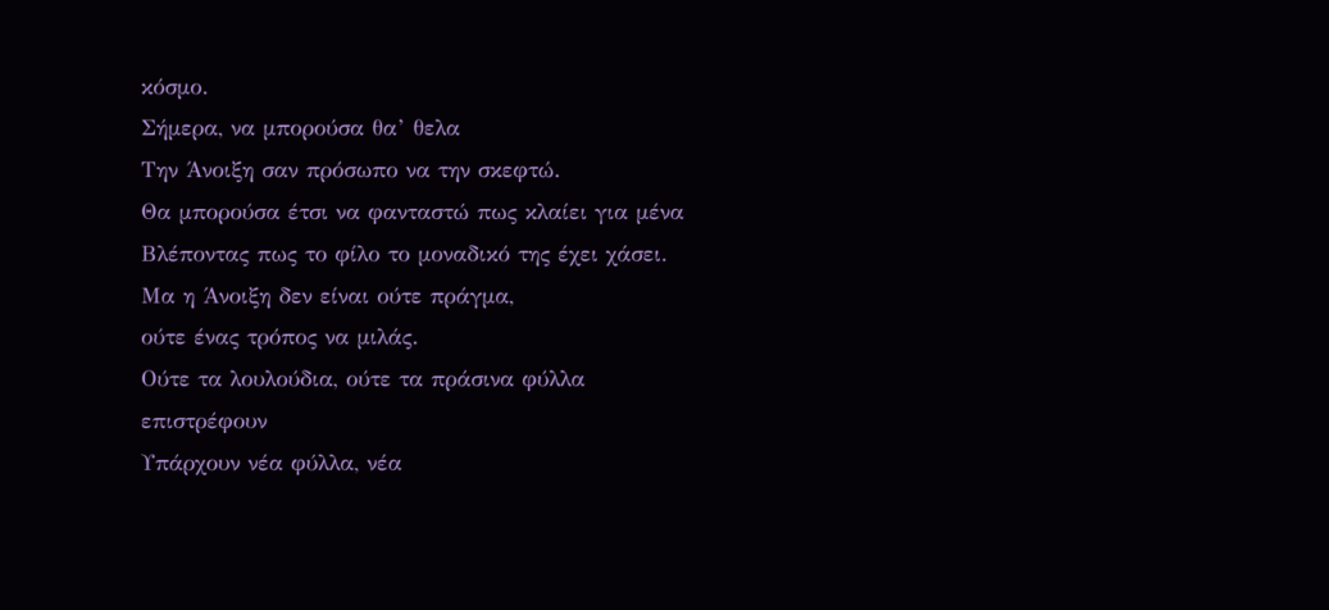κόσμο.
Σήμερα, να μπορούσα θα’ θελα
Την Άνοιξη σαν πρόσωπο να την σκεφτώ.
Θα μπορούσα έτσι να φανταστώ πως κλαίει για μένα
Βλέποντας πως το φίλο το μοναδικό της έχει χάσει.
Μα η Άνοιξη δεν είναι ούτε πράγμα,
ούτε ένας τρόπος να μιλάς.
Ούτε τα λουλούδια, ούτε τα πράσινα φύλλα επιστρέφουν
Υπάρχουν νέα φύλλα, νέα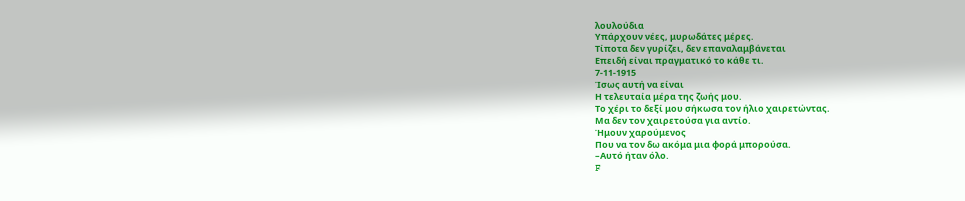λουλούδια
Υπάρχουν νέες, μυρωδάτες μέρες.
Τίποτα δεν γυρίζει, δεν επαναλαμβάνεται
Επειδή είναι πραγματικό το κάθε τι.
7-11-1915
Ίσως αυτή να είναι
Η τελευταία μέρα της ζωής μου.
Το χέρι το δεξί μου σήκωσα τον ήλιο χαιρετώντας.
Μα δεν τον χαιρετούσα για αντίο.
Ήμουν χαρούμενος
Που να τον δω ακόμα μια φορά μπορούσα.
–Αυτό ήταν όλο.
F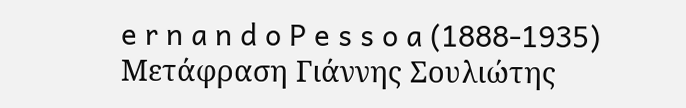e r n a n d o P e s s o a (1888-1935)
Μετάφραση Γιάννης Σουλιώτης